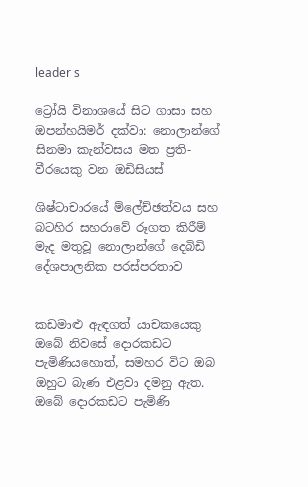leader s

ට්‍රෝයි විනාශයේ සිට ගාසා සහ ඔපන්හයිමර් දක්වා: නොලාන්ගේ සිනමා කැන්වසය මත ප්‍රති-වීරයෙකු වන ඔඩිසියස්

ශිෂ්ටාචාරයේ ම්ලේච්ඡත්වය සහ බටහිර සහරාවේ රූගත කිරීම් මැද මතුවූ නොලාන්ගේ දෙබිඩි දේශපාලනික පරස්පරතාව


කඩමාළු ඇඳගත් යාචකයෙකු ඔබේ නිවසේ දොරකඩට පැමිණියහොත්, සමහර විට ඔබ ඔහුට බැණ එළවා දමනු ඇත. ඔබේ දොරකඩට පැමිණි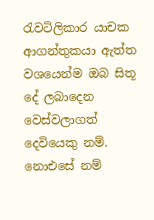රැවටිලිකාර යාචක ආගන්තුකයා ඇත්ත වශයෙන්ම ඔබ සිතූ දේ ලබාදෙන වෙස්වලාගත් දෙවියෙකු නම්. නොඑසේ නම්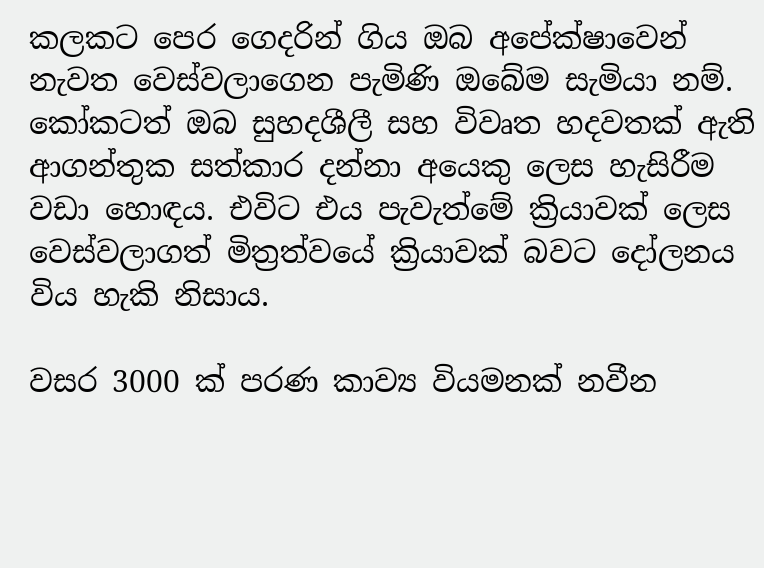කලකට පෙර ගෙදරින් ගිය ඔබ අපේක්ෂාවෙන් නැවත වෙස්වලාගෙන පැමිණි ඔබේම සැමියා නම්. කෝකටත් ඔබ සුහදශීලී සහ විවෘත හදවතක් ඇති ආගන්තුක සත්කාර දන්නා අයෙකු ලෙස හැසිරීම වඩා හොඳය. එවිට එය පැවැත්මේ ක්‍රියාවක් ලෙස වෙස්වලාගත් මිත්‍රත්වයේ ක්‍රියාවක් බවට දෝලනය විය හැකි නිසාය.

වසර 3000 ක් පරණ කාව්‍ය වියමනක් නවීන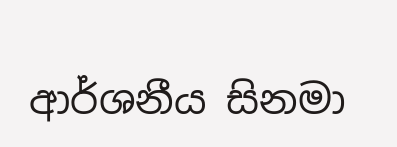ආර්ශනීය සිනමා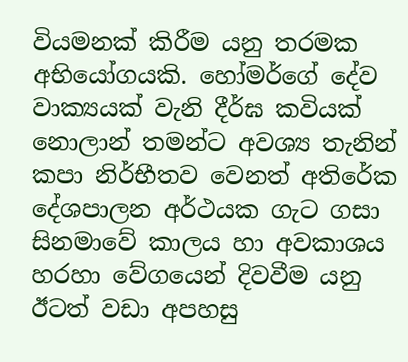වියමනක් කිරීම යනු තරමක අභියෝගයකි. හෝමර්ගේ දේව වාක්‍යයක් වැනි දීර්ඝ කවියක් නොලාන් තමන්ට අවශ්‍ය තැනින් කපා නිර්භීතව වෙනත් අතිරේක දේශපාලන අර්ථයක ගැට ගසා සිනමාවේ කාලය හා අවකාශය හරහා වේගයෙන් දිවවීම යනු ඊටත් වඩා අපහසු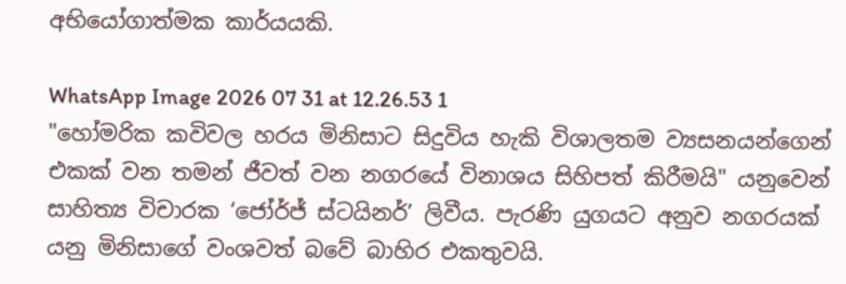අභියෝගාත්මක කාර්යයකි.

WhatsApp Image 2026 07 31 at 12.26.53 1
"හෝමරික කවිවල හරය මිනිසාට සිදුවිය හැකි විශාලතම ව්‍යසනයන්ගෙන් එකක් වන තමන් ජීවත් වන නගරයේ විනාශය සිහිපත් කිරීමයි" යනුවෙන් සාහිත්‍ය විචාරක ‘ජෝර්ජ් ස්ටයිනර්’ ලිවීය. පැරණි යුගයට අනුව නගරයක් යනු මිනිසාගේ වංශවත් බවේ බාහිර එකතුවයි.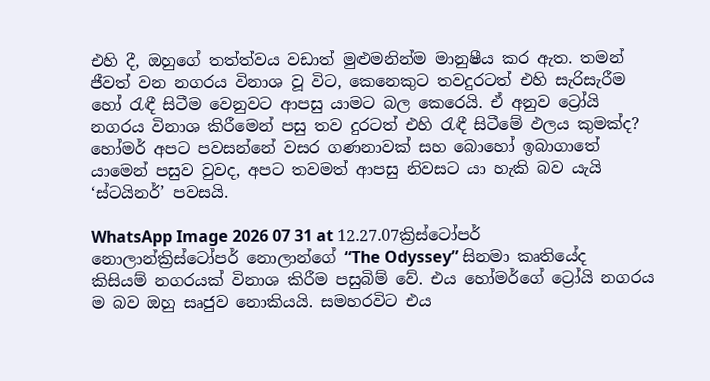එහි දී, ඔහුගේ තත්ත්වය වඩාත් මුළුමනින්ම මානුෂීය කර ඇත. තමන් ජීවත් වන නගරය විනාශ වූ විට, කෙනෙකුට තවදුරටත් එහි සැරිසැරීම හෝ රැඳී සිටීම වෙනුවට ආපසු යාමට බල කෙරෙයි. ඒ අනුව ට්‍රෝයි නගරය විනාශ කිරීමෙන් පසු තව දුරටත් එහි රැඳී සිටීමේ ඵලය කුමක්ද? හෝමර් අපට පවසන්නේ වසර ගණනාවක් සහ බොහෝ ඉබාගාතේ යාමෙන් පසුව වුවද, අපට තවමත් ආපසු නිවසට යා හැකි බව යැයි ‘ස්ටයිනර්’ පවසයි.

WhatsApp Image 2026 07 31 at 12.27.07ක්‍රිස්ටෝපර් නොලාන්ක්‍රිස්ටෝපර් නොලාන්ගේ “The Odyssey” සිනමා කෘතියේද කිසියම් නගරයක් විනාශ කිරීම පසුබිම් වේ. එය හෝමර්ගේ ට්‍රෝයි නගරය ම බව ඔහු සෘජුව නොකියයි. සමහරවිට එය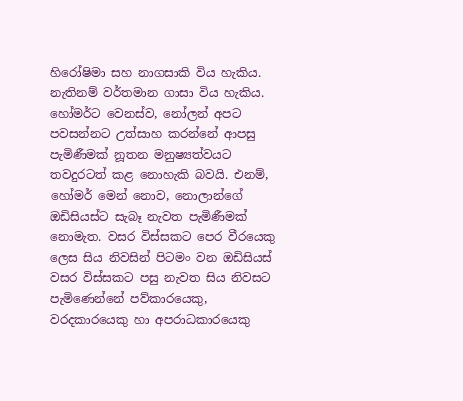හිරෝෂිමා සහ නාගසාකි විය හැකිය. නැතිනම් වර්තමාන ගාසා විය හැකිය. හෝමර්ට වෙනස්ව, නෝලන් අපට පවසන්නට උත්සාහ කරන්නේ ආපසු පැමිණීමක් නූතන මනුෂ්‍යත්වයට තවදුරටත් කළ නොහැකි බවයි. එනම්, හෝමර් මෙන් නොව, නොලාන්ගේ ඔඩිසියස්ට සැබෑ නැවත පැමිණීමක් නොමැත. වසර විස්සකට පෙර වීරයෙකු ලෙස සිය නිවසින් පිටමං වන ඔඩිසියස් වසර විස්සකට පසු නැවත සිය නිවසට පැමිණෙන්නේ පව්කාරයෙකු, වරදකාරයෙකු හා අපරාධකාරයෙකු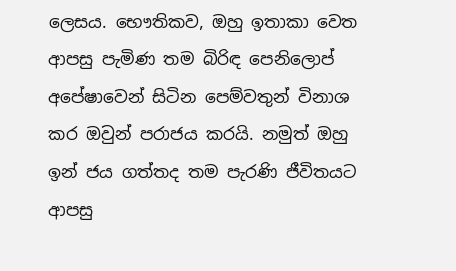ලෙසය. භෞතිකව, ඔහු ඉතාකා වෙත ආපසු පැමිණ තම බිරිඳ පෙනිලොප් අපේෂාවෙන් සිටින පෙම්වතුන් විනාශ කර ඔවුන් පරාජය කරයි. නමුත් ඔහු ඉන් ජය ගත්තද තම පැරණි ජීවිතයට ආපසු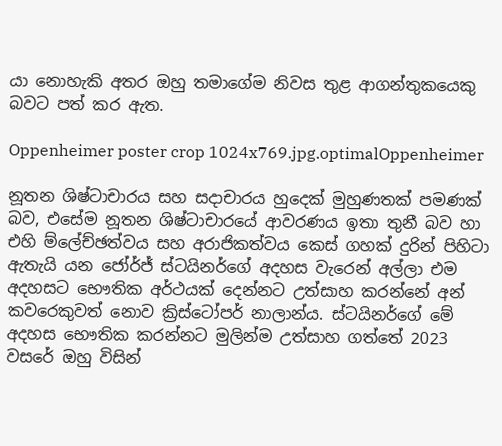යා නොහැකි අතර ඔහු තමාගේම නිවස තුළ ආගන්තුකයෙකු බවට පත් කර ඇත.

Oppenheimer poster crop 1024x769.jpg.optimalOppenheimer

නූතන ශිෂ්ටාචාරය සහ සදාචාරය හුදෙක් මුහුණතක් පමණක් බව, එසේම නූතන ශිෂ්ටාචාරයේ ආවරණය ඉතා තුනී බව හා එහි ම්ලේච්ඡත්වය සහ අරාජිකත්වය කෙස් ගහක් දුරින් පිහිටා ඇතැයි යන ජෝර්ජ් ස්ටයිනර්ගේ අදහස වැරෙන් අල්ලා එම අදහසට භෞතික අර්ථයක් දෙන්නට උත්සාහ කරන්නේ අන් කවරෙකුවත් නොව ක්‍රිස්ටෝපර් නාලාන්ය. ස්ටයිනර්ගේ මේ අදහස භෞතික කරන්නට මුලින්ම උත්සාහ ගත්තේ 2023 වසරේ ඔහු විසින්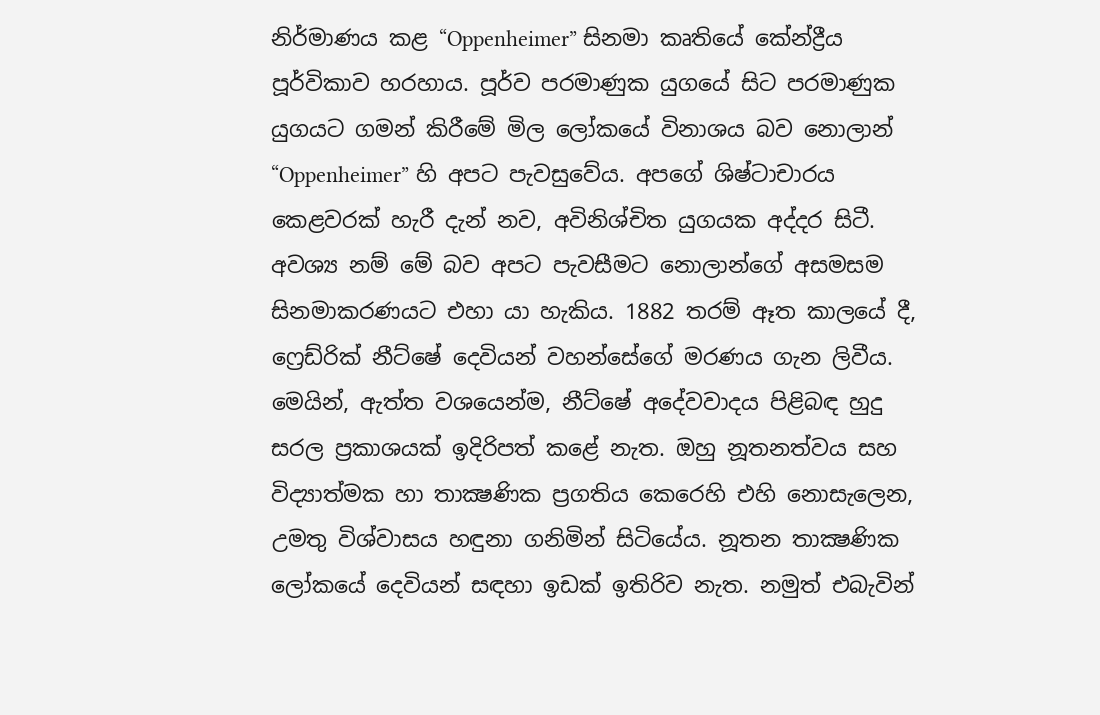නිර්මාණය කළ “Oppenheimer” සිනමා කෘතියේ කේන්ද්‍රීය පූර්විකාව හරහාය. පූර්ව පරමාණුක යුගයේ සිට පරමාණුක යුගයට ගමන් කිරීමේ මිල ලෝකයේ විනාශය බව නොලාන් “Oppenheimer” හි අපට පැවසුවේය. අපගේ ශිෂ්ටාචාරය කෙළවරක් හැරී දැන් නව, අවිනිශ්චිත යුගයක අද්දර සිටී. අවශ්‍ය නම් මේ බව අපට පැවසීමට නොලාන්ගේ අසමසම සිනමාකරණයට එහා යා හැකිය. 1882 තරම් ඈත කාලයේ දී, ෆ්‍රෙඩ්රික් නීට්ෂේ දෙවියන් වහන්සේගේ මරණය ගැන ලිවීය. මෙයින්, ඇත්ත වශයෙන්ම, නීට්ෂේ අදේවවාදය පිළිබඳ හුදු සරල ප්‍රකාශයක් ඉදිරිපත් කළේ නැත. ඔහු නූතනත්වය සහ විද්‍යාත්මක හා තාක්‍ෂණික ප්‍රගතිය කෙරෙහි එහි නොසැලෙන, උමතු විශ්වාසය හඳුනා ගනිමින් සිටියේය. නූතන තාක්‍ෂණික ලෝකයේ දෙවියන් සඳහා ඉඩක් ඉතිරිව නැත. නමුත් එබැවින්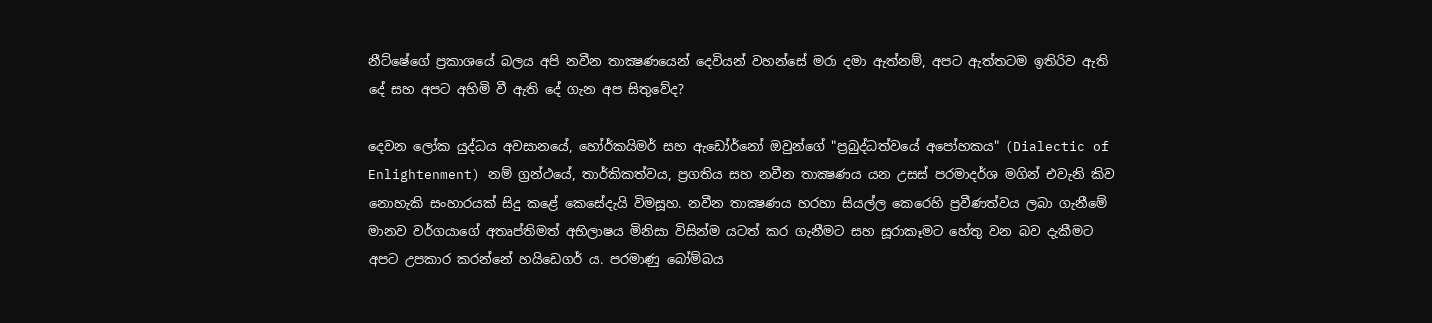නීට්ෂේගේ ප්‍රකාශයේ බලය අපි නවීන තාක්‍ෂණයෙන් දෙවියන් වහන්සේ මරා දමා ඇත්නම්, අපට ඇත්තටම ඉතිරිව ඇති දේ සහ අපට අහිමි වී ඇති දේ ගැන අප සිතුවේද?

දෙවන ලෝක යුද්ධය අවසානයේ, හෝර්කයිමර් සහ ඇඩෝර්නෝ ඔවුන්ගේ "ප්‍රබුද්ධත්වයේ අපෝහකය" (Dialectic of Enlightenment) නම් ග්‍රන්ථයේ, තාර්කිකත්වය, ප්‍රගතිය සහ නවීන තාක්‍ෂණය යන උසස් පරමාදර්ශ මගින් එවැනි කිව නොහැකි සංහාරයක් සිදු කළේ කෙසේදැයි විමසූහ. නවීන තාක්‍ෂණය හරහා සියල්ල කෙරෙහි ප්‍රවීණත්වය ලබා ගැනීමේ මානව වර්ගයාගේ අතෘප්තිමත් අභිලාෂය මිනිසා විසින්ම යටත් කර ගැනීමට සහ සූරාකෑමට හේතු වන බව දැකීමට අපට උපකාර කරන්නේ හයිඩෙගර් ය. පරමාණු බෝම්බය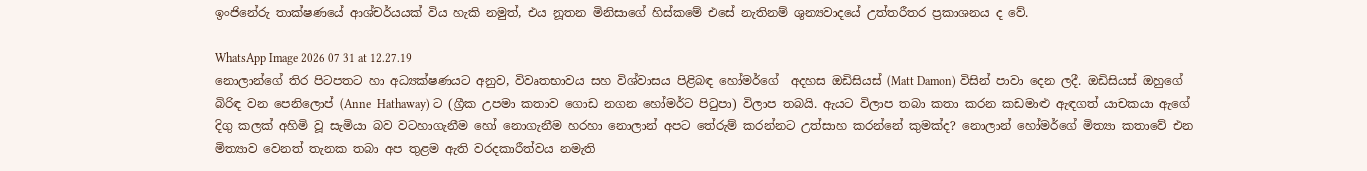ඉංජිනේරු තාක්ෂණයේ ආශ්චර්යයක් විය හැකි නමුත්, එය නූතන මිනිසාගේ හිස්කමේ එසේ නැතිනම් ශුන්‍යවාදයේ උත්තරීතර ප්‍රකාශනය ද වේ.

WhatsApp Image 2026 07 31 at 12.27.19
නොලාන්ගේ තිර පිටපතට හා අධ්‍යක්ෂණයට අනුව, විවෘතභාවය සහ විශ්වාසය පිළිබඳ හෝමර්ගේ  අදහස ඔඩිසියස් (Matt Damon) විසින් පාවා දෙන ලදී. ඔඩිසියස් ඔහුගේ බිරිඳ වන පෙනිලොප් (Anne  Hathaway) ට (ග්‍රීක උපමා කතාව ගොඩ නගන හෝමර්ට පිටුපා) විලාප තබයි. ඇයට විලාප තබා කතා කරන කඩමාළු ඇඳගත් යාචකයා ඇගේ දිගු කලක් අහිමි වූ සැමියා බව වටහාගැනීම හෝ නොගැනීම හරහා නොලාන් අපට තේරුම් කරන්නට උත්සාහ කරන්නේ කුමක්ද? නොලාන් හෝමර්ගේ මිත්‍යා කතාවේ එන මිත්‍යාව වෙනත් තැනක තබා අප තුළම ඇති වරදකාරීත්වය නමැති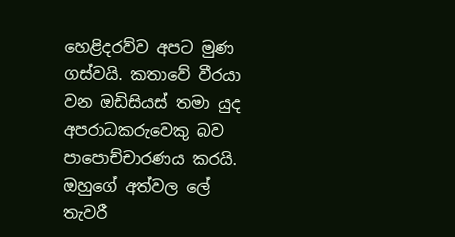හෙළිදරව්ව අපට මුණ ගස්වයි. කතාවේ වීරයා වන ඔඩිසියස් තමා යුද අපරාධකරුවෙකු බව පාපොච්චාරණය කරයි. ඔහුගේ අත්වල ලේ තැවරී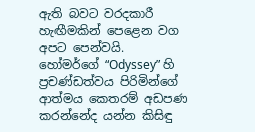ඇති බවට වරදකාරී හැඟීමකින් පෙළෙන වග අපට පෙන්වයි. හෝමර්ගේ “Odyssey” හි ප්‍රචණ්ඩත්වය පිරිමින්ගේ ආත්මය කෙතරම් අඩපණ කරන්නේද යන්න කිසිඳු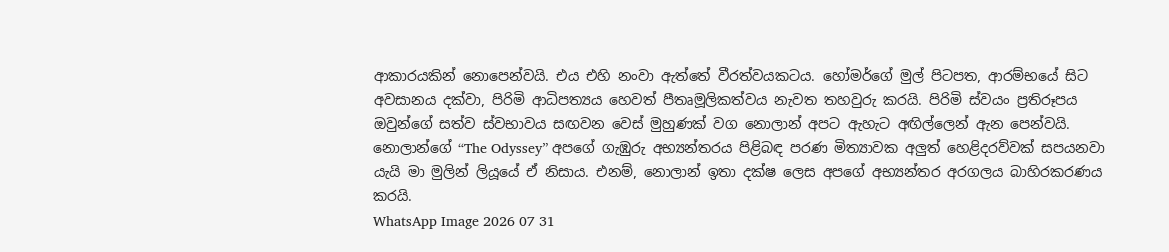ආකාරයකින් නොපෙන්වයි. එය එහි නංවා ඇත්තේ වීරත්වයකටය. හෝමර්ගේ මුල් පිටපත, ආරම්භයේ සිට අවසානය දක්වා, පිරිමි ආධිපත්‍යය හෙවත් පීතෘමූලිකත්වය නැවත තහවුරු කරයි. පිරිමි ස්වයං ප්‍රතිරූපය ඔවුන්ගේ සත්ව ස්වභාවය සඟවන වෙස් මුහුණක් වග නොලාන් අපට ඇහැට අඟිල්ලෙන් ඇන පෙන්වයි. නොලාන්ගේ “The Odyssey” අපගේ ගැඹුරු අභ්‍යන්තරය පිළිබඳ පරණ මිත්‍යාවක අලුත් හෙළිදරව්වක් සපයනවා යැයි මා මුලින් ලියූයේ ඒ නිසාය. එනම්, නොලාන් ඉතා දක්ෂ ලෙස අපගේ අභ්‍යන්තර අරගලය බාහිරකරණය කරයි.
WhatsApp Image 2026 07 31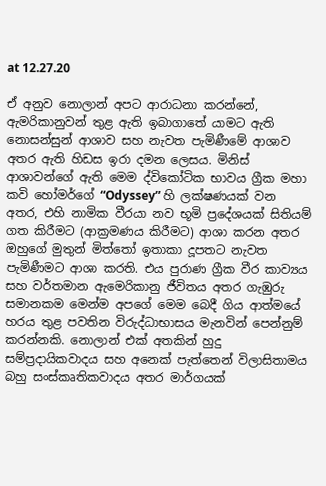at 12.27.20

ඒ අනුව නොලාන් අපට ආරාධනා කරන්නේ, ඇමරිකානුවන් තුළ ඇති ඉබාගාතේ යාමට ඇති නොසන්සුන් ආශාව සහ නැවත පැමිණීමේ ආශාව අතර ඇති හිඩස ඉරා දමන ලෙසය. මිනිස් ආශාවන්ගේ ඇති මෙම ද්විකෝටික භාවය ග්‍රීක මහා කවි හෝමර්ගේ “Odyssey” හි ලක්ෂණයක් වන අතර, එහි නාමික වීරයා නව භූමි ප්‍රදේශයක් සිතියම් ගත කිරීමට (ආක්‍රමණය කිරීමට) ආශා කරන අතර ඔහුගේ මුතුන් මිත්තෝ ඉතාකා දූපතට නැවත පැමිණීමට ආශා කරති. එය පුරාණ ග්‍රීක වීර කාව්‍යය සහ වර්තමාන ඇමෙරිකානු ජීවිතය අතර ගැඹුරු සමානකම මෙන්ම අපගේ මෙම බෙදී ගිය ආත්මයේ හරය තුළ පවතින විරුද්ධාභාසය මැනවින් පෙන්නුම් කරන්නකි. නොලාන් එක් අතකින් හුදු සම්ප්‍රදායිකවාදය සහ අනෙක් පැත්තෙන් විලාසිතාමය බහු සංස්කෘතිකවාදය අතර මාර්ගයක්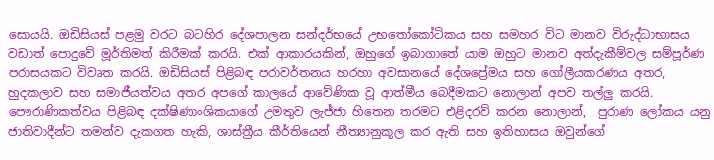සොයයි. ඔඩිසියස් පළමු වරට බටහිර දේශපාලන සන්දර්භයේ උභතෝකෝටිකය සහ සමහර විට මානව විරුද්ධාභාසය වඩාත් පොදුවේ මූර්තිමත් කිරීමක් කරයි. එක් ආකාරයකින්, ඔහුගේ ඉබාගාතේ යාම ඔහුට මානව අත්දැකීම්වල සම්පූර්ණ පරාසයකට විවෘත කරයි. ඔඩිසියස් පිළිබඳ පරාවර්තනය හරහා අවසානයේ දේශප්‍රේමය සහ ගෝලීයකරණය අතර, හුදකලාව සහ සමාජීයත්වය අතර අපගේ කාලයේ ආවේණික වූ ආත්මීය බෙදීමකට නොලාන් අපව තල්ලු කරයි. පෞරාණිකත්වය පිළිබඳ දක්ෂිණාංශිකයාගේ උමතුව ලැජ්ජා හිතෙන තරමට එළිදරව් කරන නොලාන්,  පුරාණ ලෝකය යනු ජාතිවාදීන්ට තමන්ව දැකගත හැකි, ශාස්ත්‍රීය කීර්තියෙන් නීත්‍යානුකූල කර ඇති සහ ඉතිහාසය ඔවුන්ගේ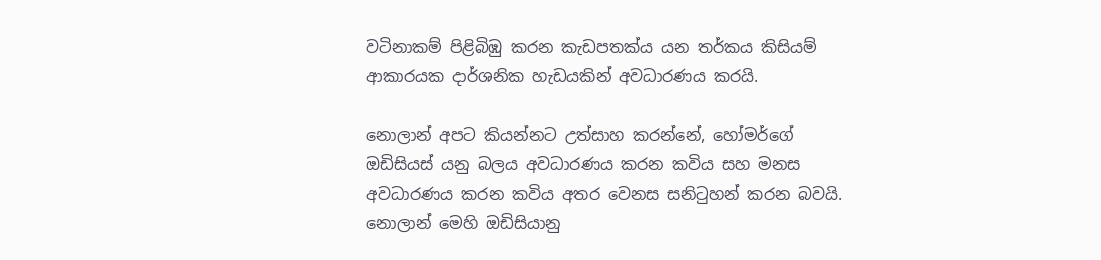වටිනාකම් පිළිබිඹු කරන කැඩපතක්ය යන තර්කය කිසියම් ආකාරයක දාර්ශනික හැඩයකින් අවධාරණය කරයි.

නොලාන් අපට කියන්නට උත්සාහ කරන්නේ, හෝමර්ගේ ඔඩිසියස් යනු බලය අවධාරණය කරන කවිය සහ මනස අවධාරණය කරන කවිය අතර වෙනස සනිටුහන් කරන බවයි. නොලාන් මෙහි ඔඩිසියානු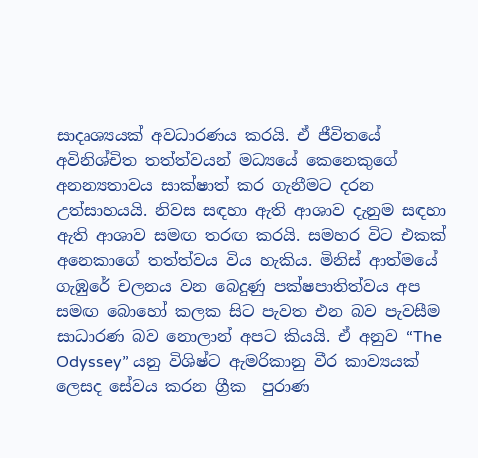සාදෘශ්‍යයක් අවධාරණය කරයි. ඒ ජීවිතයේ අවිනිශ්චිත තත්ත්වයන් මධ්‍යයේ කෙනෙකුගේ අනන්‍යතාවය සාක්ෂාත් කර ගැනීමට දරන උත්සාහයයි. නිවස සඳහා ඇති ආශාව දැනුම සඳහා ඇති ආශාව සමඟ තරඟ කරයි. සමහර විට එකක් අනෙකාගේ තත්ත්වය විය හැකිය. මිනිස් ආත්මයේ ගැඹුරේ චලනය වන බෙදුණු පක්ෂපාතිත්වය අප සමඟ බොහෝ කලක සිට පැවත එන බව පැවසීම සාධාරණ බව නොලාන් අපට කියයි. ඒ අනුව “The Odyssey” යනු විශිෂ්ට ඇමරිකානු වීර කාව්‍යයක් ලෙසද සේවය කරන ග්‍රීක  පුරාණ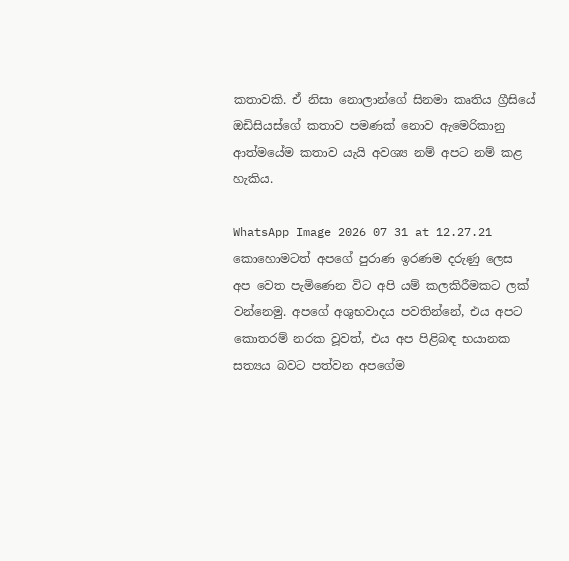කතාවකි. ඒ නිසා නොලාන්ගේ සිනමා කෘතිය ග්‍රීසියේ ඔඩිසියස්ගේ කතාව පමණක් නොව ඇමෙරිකානු ආත්මයේම කතාව යැයි අවශ්‍ය නම් අපට නම් කළ හැකිය.

WhatsApp Image 2026 07 31 at 12.27.21
කොහොමටත් අපගේ පුරාණ ඉරණම දරුණු ලෙස අප වෙත පැමිණෙන විට අපි යම් කලකිරීමකට ලක් වන්නෙමු. අපගේ අශුභවාදය පවතින්නේ, එය අපට කොතරම් නරක වූවත්, එය අප පිළිබඳ භයානක සත්‍යය බවට පත්වන අපගේම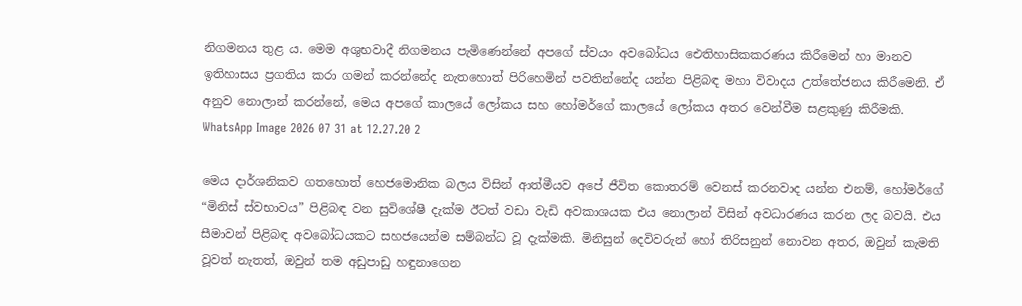නිගමනය තුළ ය. මෙම අශුභවාදී නිගමනය පැමිණෙන්නේ අපගේ ස්වයං අවබෝධය ඓතිහාසිකකරණය කිරීමෙන් හා මානව ඉතිහාසය ප්‍රගතිය කරා ගමන් කරන්නේද නැතහොත් පිරිහෙමින් පවතින්නේද යන්න පිළිබඳ මහා විවාදය උත්තේජනය කිරීමෙනි. ඒ අනුව නොලාන් කරන්නේ, මෙය අපගේ කාලයේ ලෝකය සහ හෝමර්ගේ කාලයේ ලෝකය අතර වෙන්වීම සළකුණු කිරීමකි.
WhatsApp Image 2026 07 31 at 12.27.20 2

මෙය දාර්ශනිකව ගතහොත් හෙජමොනික බලය විසින් ආත්මීයව අපේ ජීවිත කොතරම් වෙනස් කරනවාද යන්න එනම්, හෝමර්ගේ “මිනිස් ස්වභාවය” පිළිබඳ වන සුවිශේෂී දැක්ම ඊටත් වඩා වැඩි අවකාශයක එය නොලාන් විසින් අවධාරණය කරන ලද බවයි. එය සීමාවන් පිළිබඳ අවබෝධයකට සහජයෙන්ම සම්බන්ධ වූ දැක්මකි. මිනිසුන් දෙවිවරුන් හෝ තිරිසනුන් නොවන අතර, ඔවුන් කැමති වූවත් නැතත්, ඔවුන් තම අඩුපාඩු හඳුනාගෙන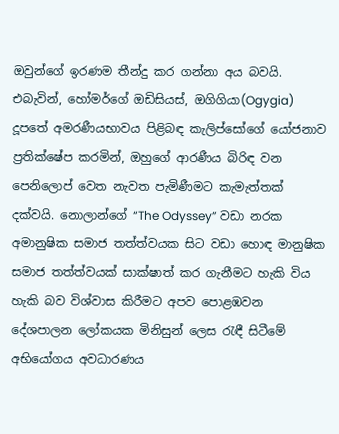ඔවුන්ගේ ඉරණම තීන්දු කර ගන්නා අය බවයි. එබැවින්, හෝමර්ගේ ඔඩිසියස්, ඔගිගියා(Ogygia) දූපතේ අමරණීයභාවය පිළිබඳ කැලිප්සෝගේ යෝජනාව ප්‍රතික්ෂේප කරමින්, ඔහුගේ ආරණීය බිරිඳ වන පෙනිලොප් වෙත නැවත පැමිණීමට කැමැත්තක් දක්වයි. නොලාන්ගේ “The Odyssey” වඩා නරක අමානුෂික සමාජ තත්ත්වයක සිට වඩා හොඳ මානුෂික සමාජ තත්ත්වයක් සාක්ෂාත් කර ගැනීමට හැකි විය හැකි බව විශ්වාස කිරීමට අපව පොළඹවන දේශපාලන ලෝකයක මිනිසුන් ලෙස රැඳී සිටීමේ අභියෝගය අවධාරණය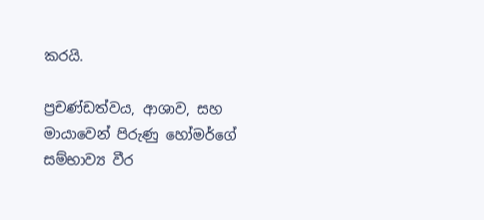කරයි.

ප්‍රචණ්ඩත්වය, ආශාව, සහ මායාවෙන් පිරුණු හෝමර්ගේ සම්භාව්‍ය වීර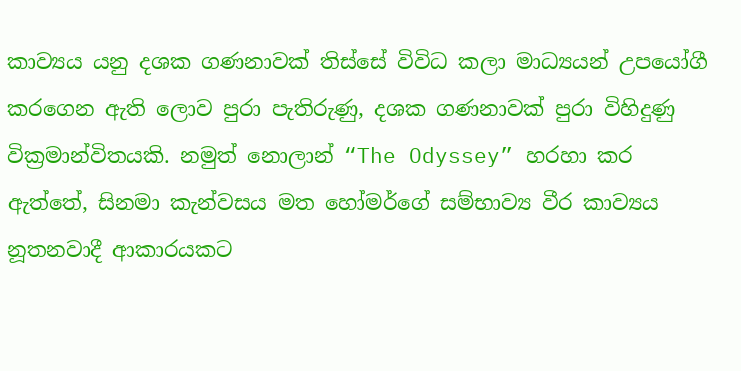කාව්‍යය යනු දශක ගණනාවක් තිස්සේ විවිධ කලා මාධ්‍යයන් උපයෝගී කරගෙන ඇති ලොව පුරා පැතිරුණු, දශක ගණනාවක් පුරා විහිදුණු වික්‍රමාන්විතයකි. නමුත් නොලාන් “The Odyssey” හරහා කර ඇත්තේ, සිනමා කැන්වසය මත හෝමර්ගේ සම්භාව්‍ය වීර කාව්‍යය නූතනවාදී ආකාරයකට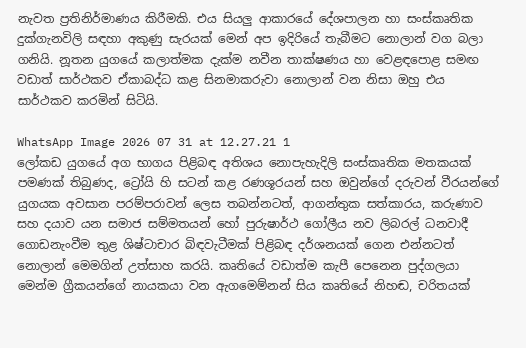නැවත ප්‍රතිනිර්මාණය කිරීමකි. එය සියලු ආකාරයේ දේශපාලන හා සංස්කෘතික දුක්ගැනවිලි සඳහා අකුණු සැරයක් මෙන් අප ඉදිරියේ තැබීමට නොලාන් වග බලා ගනියි. නූතන යුගයේ කලාත්මක දැක්ම නවීන තාක්ෂණය හා වෙළඳපොළ සමඟ වඩාත් සාර්ථකව ඒකාබද්ධ කළ සිනමාකරුවා නොලාන් වන නිසා ඔහු එය සාර්ථකව කරමින් සිටියි.

WhatsApp Image 2026 07 31 at 12.27.21 1
ලෝකඩ යුගයේ අග භාගය පිළිබඳ අතිශය නොපැහැදිලි සංස්කෘතික මතකයක් පමණක් තිබුණද, ට්‍රෝයි හි සටන් කළ රණශූරයන් සහ ඔවුන්ගේ දරුවන් වීරයන්ගේ යුගයක අවසාන පරම්පරාවන් ලෙස තබන්නටත්, ආගන්තුක සත්කාරය, කරුණාව සහ දයාව යන සමාජ සම්මතයන් හෝ පුරුෂාර්ථ ගෝලීය නව ලිබරල් ධනවාදී ගොඩනැංවීම තුළ ශිෂ්ටාචාර බිඳවැටීමක් පිළිබඳ දර්ශනයක් ගෙන එන්නටත් නොලාන් මෙමගින් උත්සාහ කරයි. කෘතියේ වඩාත්ම කැපී පෙනෙන පුද්ගලයා මෙන්ම ග්‍රීකයන්ගේ නායකයා වන ඇගමෙම්නන් සිය කෘතියේ නිහඬ, චරිතයක්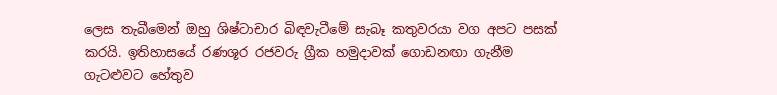ලෙස තැබීමෙන් ඔහු ශිෂ්ටාචාර බිඳවැටීමේ සැබෑ කතුවරයා වග අපට පසක් කරයි. ඉතිහාසයේ රණශූර රජවරු ග්‍රීක හමුදාවක් ගොඩනඟා ගැනීම ගැටළුවට හේතුව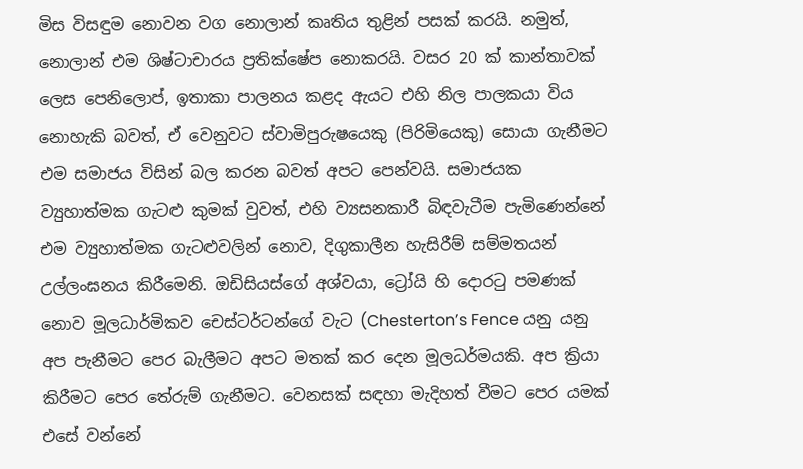මිස විසඳුම නොවන වග නොලාන් කෘතිය තුළින් පසක් කරයි. නමුත්, නොලාන් එම ශිෂ්ටාචාරය ප්‍රතික්ෂේප නොකරයි. වසර 20 ක් කාන්තාවක් ලෙස පෙනිලොප්, ඉතාකා පාලනය කළද ඇයට එහි නිල පාලකයා විය නොහැකි බවත්, ඒ වෙනුවට ස්වාමිපුරුෂයෙකු (පිරිමියෙකු) සොයා ගැනීමට එම සමාජය විසින් බල කරන බවත් අපට පෙන්වයි. සමාජයක ව්‍යුහාත්මක ගැටළු කුමක් වුවත්, එහි ව්‍යසනකාරී බිඳවැටීම පැමිණෙන්නේ එම ව්‍යුහාත්මක ගැටළුවලින් නොව, දිගුකාලීන හැසිරීම් සම්මතයන් උල්ලංඝනය කිරීමෙනි. ඔඩිසියස්ගේ අශ්වයා, ට්‍රෝයි හි දොරටු පමණක් නොව මූලධාර්මිකව චෙස්ටර්ටන්ගේ වැට (Chesterton’s Fence යනු යනු අප පැනීමට පෙර බැලීමට අපට මතක් කර දෙන මූලධර්මයකි. අප ක්‍රියා කිරීමට පෙර තේරුම් ගැනීමට. වෙනසක් සඳහා මැදිහත් වීමට පෙර යමක් එසේ වන්නේ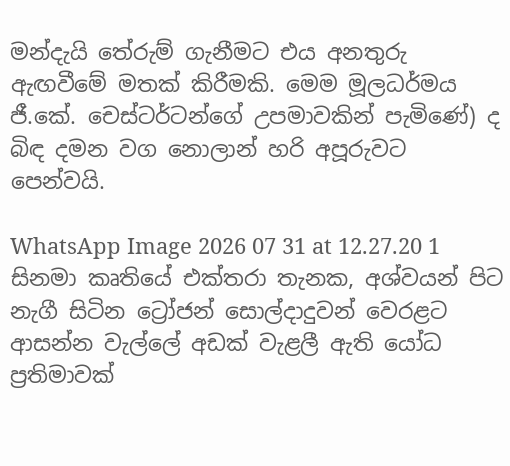මන්දැයි තේරුම් ගැනීමට එය අනතුරු ඇඟවීමේ මතක් කිරීමකි. මෙම මූලධර්මය ජී.කේ. චෙස්ටර්ටන්ගේ උපමාවකින් පැමිණේ) ද බිඳ දමන වග නොලාන් හරි අපූරුවට පෙන්වයි.

WhatsApp Image 2026 07 31 at 12.27.20 1
සිනමා කෘතියේ එක්තරා තැනක, අශ්වයන් පිට නැගී සිටින ට්‍රෝජන් සොල්දාදුවන් වෙරළට ආසන්න වැල්ලේ අඩක් වැළලී ඇති යෝධ ප්‍රතිමාවක්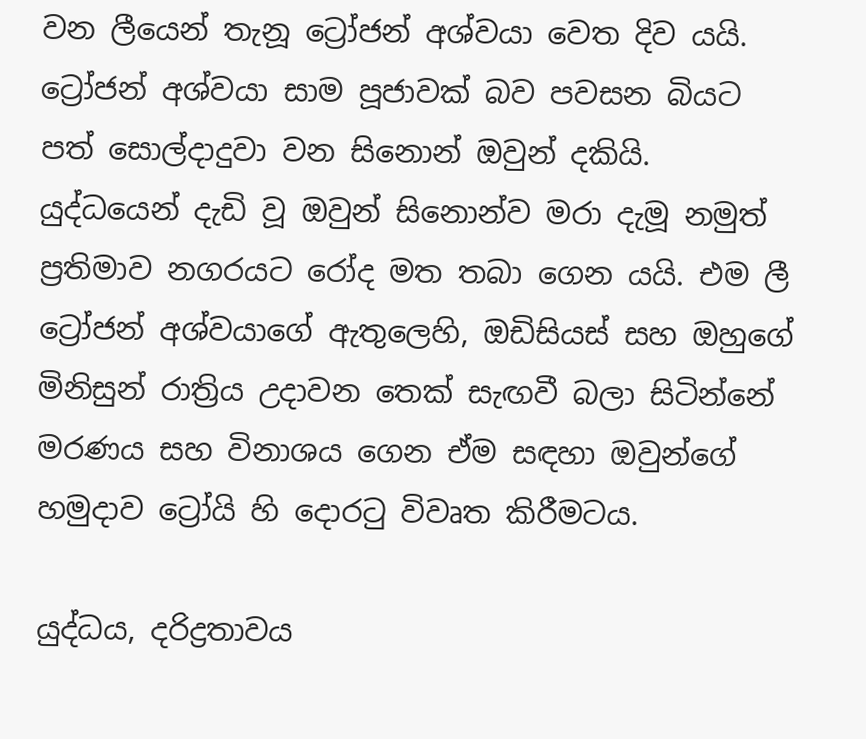වන ලීයෙන් තැනූ ට්‍රෝජන් අශ්වයා වෙත දිව යයි. ට්‍රෝජන් අශ්වයා සාම පූජාවක් බව පවසන බියට පත් සොල්දාදුවා වන සිනොන් ඔවුන් දකියි. යුද්ධයෙන් දැඩි වූ ඔවුන් සිනොන්ව මරා දැමූ නමුත් ප්‍රතිමාව නගරයට රෝද මත තබා ගෙන යයි. එම ලී ට්‍රෝජන් අශ්වයාගේ ඇතුලෙහි, ඔඩිසියස් සහ ඔහුගේ මිනිසුන් රාත්‍රිය උදාවන තෙක් සැඟවී බලා සිටින්නේ මරණය සහ විනාශය ගෙන ඒම සඳහා ඔවුන්ගේ හමුදාව ට්‍රෝයි හි දොරටු විවෘත කිරීමටය.

යුද්ධය, දරිද්‍රතාවය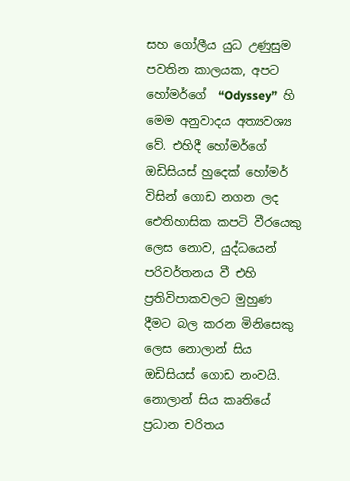සහ ගෝලීය යුධ උණුසුම පවතින කාලයක, අපට හෝමර්ගේ  “Odyssey”  හි මෙම අනුවාදය අත්‍යවශ්‍ය වේ. එහිදී හෝමර්ගේ ඔඩිසියස් හුදෙක් හෝමර් විසින් ගොඩ නගන ලද ඓතිහාසික කපටි වීරයෙකු ලෙස නොව, යුද්ධයෙන් පරිවර්තනය වී එහි ප්‍රතිවිපාකවලට මුහුණ දීමට බල කරන මිනිසෙකු ලෙස නොලාන් සිය ඔඩිසියස් ගොඩ නංවයි. නොලාන් සිය කෘතියේ ප්‍රධාන චරිතය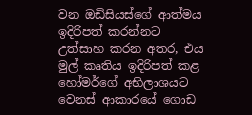වන ඔඩිසියස්ගේ ආත්මය ඉදිරිපත් කරන්නට උත්සාහ කරන අතර, එය මුල් කෘතිය ඉදිරිපත් කළ හෝමර්ගේ අභිලාශයට වෙනස් ආකාරයේ ගොඩ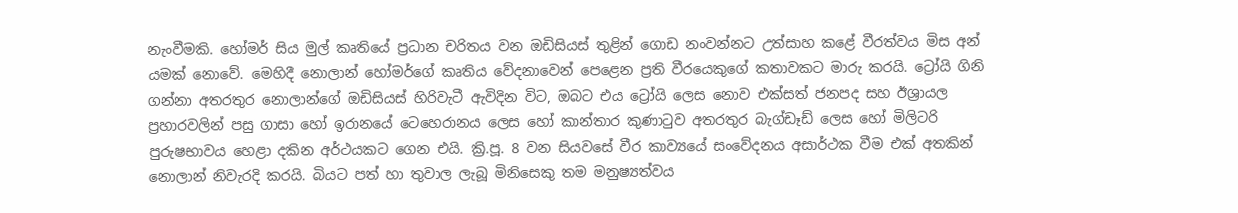නැංවීමකි. හෝමර් සිය මුල් කෘතියේ ප්‍රධාන චරිතය වන ඔඩිසියස් තුළින් ගොඩ නංවන්නට උත්සාහ කළේ වීරත්වය මිස අන් යමක් නොවේ. මෙහිදී නොලාන් හෝමර්ගේ කෘතිය වේදනාවෙන් පෙළෙන ප්‍රති වීරයෙකුගේ කතාවකට මාරු කරයි. ට්‍රෝයි ගිනි ගන්නා අතරතුර නොලාන්ගේ ඔඩිසියස් හිරිවැටී ඇවිදින විට, ඔබට එය ට්‍රෝයි ලෙස නොව එක්සත් ජනපද සහ ඊශ්‍රායල ප්‍රහාරවලින් පසු ගාසා හෝ ඉරානයේ ටෙහෙරානය ලෙස හෝ කාන්තාර කුණාටුව අතරතුර බැග්ඩෑඩ් ලෙස හෝ මිලිටරි පුරුෂභාවය හෙළා දකින අර්ථයකට ගෙන එයි. ක්‍රි.පූ. 8 වන සියවසේ වීර කාව්‍යයේ සංවේදනය අසාර්ථක වීම එක් අතකින් නොලාන් නිවැරදි කරයි. බියට පත් හා තුවාල ලැබූ මිනිසෙකු තම මනුෂ්‍යත්වය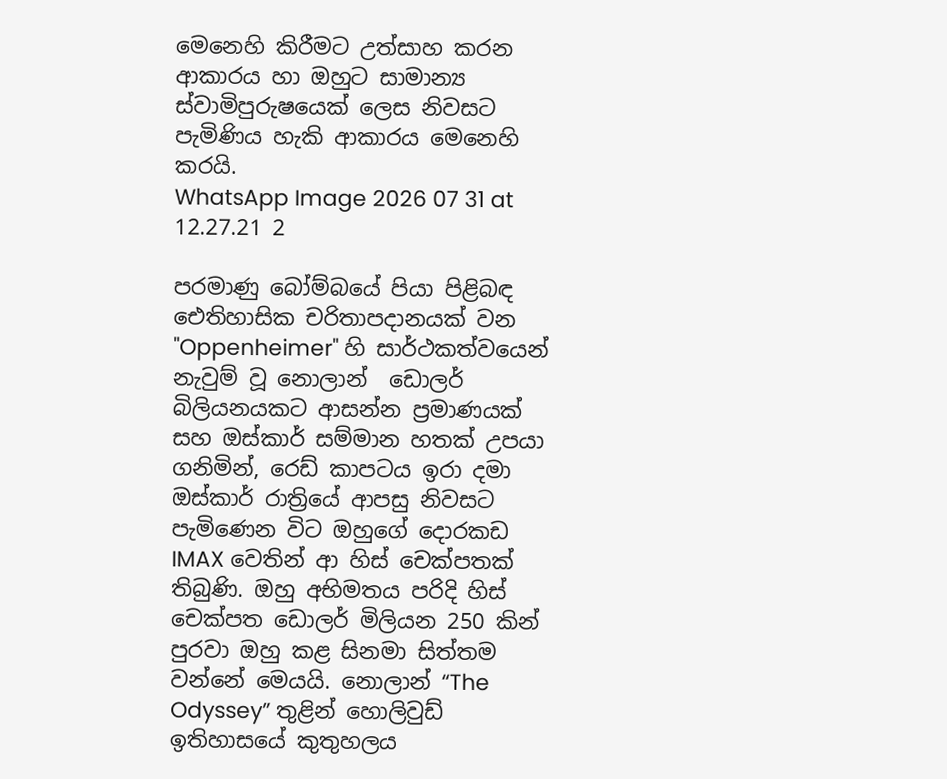මෙනෙහි කිරීමට උත්සාහ කරන ආකාරය හා ඔහුට සාමාන්‍ය ස්වාමිපුරුෂයෙක් ලෙස නිවසට පැමිණිය හැකි ආකාරය මෙනෙහි කරයි.
WhatsApp Image 2026 07 31 at 12.27.21 2

පරමාණු බෝම්බයේ පියා පිළිබඳ ඓතිහාසික චරිතාපදානයක් වන "Oppenheimer" හි සාර්ථකත්වයෙන් නැවුම් වූ නොලාන්  ඩොලර් බිලියනයකට ආසන්න ප්‍රමාණයක් සහ ඔස්කාර් සම්මාන හතක් උපයා ගනිමින්, රෙඩ් කාපටය ඉරා දමා ඔස්කාර් රාත්‍රියේ ආපසු නිවසට පැමිණෙන විට ඔහුගේ දොරකඩ IMAX වෙතින් ආ හිස් චෙක්පතක් තිබුණි. ඔහු අභිමතය පරිදි හිස් චෙක්පත ඩොලර් මිලියන 250 කින් පුරවා ඔහු කළ සිනමා සිත්තම වන්නේ මෙයයි. නොලාන් “The Odyssey” තුළින් හොලිවුඩ් ඉතිහාසයේ කුතුහලය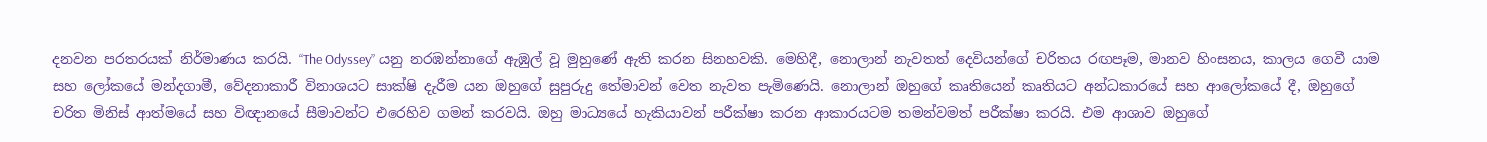දනවන පරතරයක් නිර්මාණය කරයි. “The Odyssey” යනු නරඹන්නාගේ ඇඹුල් වූ මුහුණේ ඇති කරන සිනහවකි. මෙහිදී, නොලාන් නැවතත් දෙවියන්ගේ චරිතය රඟපෑම, මානව හිංසනය, කාලය ගෙවී යාම සහ ලෝකයේ මන්දගාමී, වේදනාකාරී විනාශයට සාක්ෂි දැරීම යන ඔහුගේ සුපුරුදු තේමාවන් වෙත නැවත පැමිණෙයි. නොලාන් ඔහුගේ කෘතියෙන් කෘතියට අන්ධකාරයේ සහ ආලෝකයේ දී, ඔහුගේ චරිත මිනිස් ආත්මයේ සහ විඥානයේ සීමාවන්ට එරෙහිව ගමන් කරවයි. ඔහු මාධ්‍යයේ හැකියාවන් පරීක්ෂා කරන ආකාරයටම තමන්වමත් පරීක්ෂා කරයි. එම ආශාව ඔහුගේ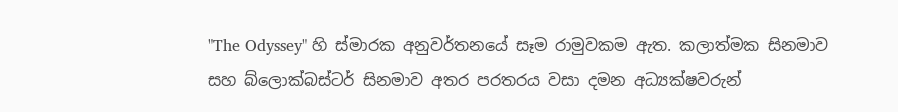"The Odyssey" හි ස්මාරක අනුවර්තනයේ සෑම රාමුවකම ඇත. කලාත්මක සිනමාව සහ බ්ලොක්බස්ටර් සිනමාව අතර පරතරය වසා දමන අධ්‍යක්ෂවරුන්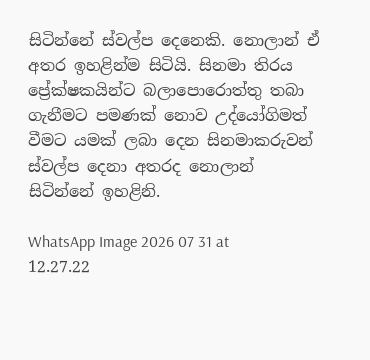සිටින්නේ ස්වල්ප දෙනෙකි. නොලාන් ඒ අතර ඉහළින්ම සිටියි. සිනමා තිරය ප්‍රේක්ෂකයින්ට බලාපොරොත්තු තබා ගැනීමට පමණක් නොව උද්යෝගිමත් වීමට යමක් ලබා දෙන සිනමාකරුවන් ස්වල්ප දෙනා අතරද නොලාන් සිටින්නේ ඉහළිනි.

WhatsApp Image 2026 07 31 at 12.27.22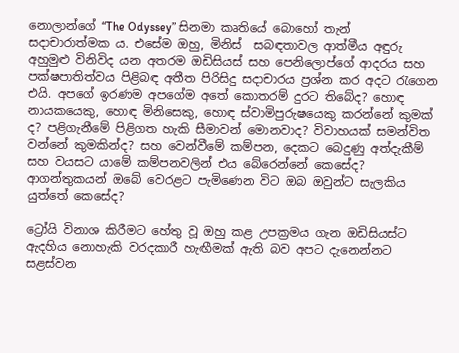නොලාන්ගේ “The Odyssey” සිනමා කෘතියේ බොහෝ තැන්  සදාචාරාත්මක ය. එසේම ඔහු, මිනිස්  සබඳතාවල ආත්මීය අඳුරු අහුමුළු විනිවිද යන අතරම ඔඩිසියස් සහ පෙනිලොප්ගේ ආදරය සහ පක්ෂපාතිත්වය පිළිබඳ අතීත පිරිසිදු සදාචාරය ප්‍රශ්න කර අදට රැගෙන එයි. අපගේ ඉරණම අපගේම අතේ කොතරම් දුරට තිබේද? හොඳ නායකයෙකු, හොඳ මිනිසෙකු, හොඳ ස්වාමිපුරුෂයෙකු කරන්නේ කුමක් ද? පළිගැනීමේ පිළිගත හැකි සීමාවන් මොනවාද? විවාහයක් සමන්විත වන්නේ කුමකින්ද? සහ වෙන්වීමේ කම්පන, දෙකට බෙදුණු අත්දැකීම් සහ වයසට යාමේ කම්පනවලින් එය බේරෙන්නේ කෙසේද? ආගන්තුකයන් ඔබේ වෙරළට පැමිණෙන විට ඔබ ඔවුන්ට සැලකිය යුත්තේ කෙසේද?

ට්‍රෝයි විනාශ කිරීමට හේතු වූ ඔහු කළ උපක්‍රමය ගැන ඔඩිසියස්ට ඇදහිය නොහැකි වරදකාරී හැඟීමක් ඇති බව අපට දැනෙන්නට සළස්වන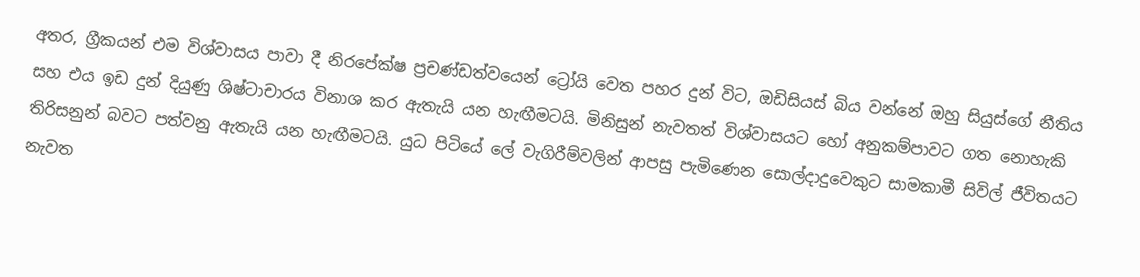අතර, ග්‍රීකයන් එම විශ්වාසය පාවා දී නිරපේක්ෂ ප්‍රචණ්ඩත්වයෙන් ට්‍රෝයි වෙත පහර දුන් විට, ඔඩිසියස් බිය වන්නේ ඔහු සියුස්ගේ නීතිය සහ එය ඉඩ දුන් දියුණු ශිෂ්ටාචාරය විනාශ කර ඇතැයි යන හැඟීමටයි. මිනිසුන් නැවතත් විශ්වාසයට හෝ අනුකම්පාවට ගත නොහැකි තිරිසනුන් බවට පත්වනු ඇතැයි යන හැඟීමටයි. යුධ පිටියේ ලේ වැගිරීම්වලින් ආපසු පැමිණෙන සොල්දාදුවෙකුට සාමකාමී සිවිල් ජීවිතයට නැවත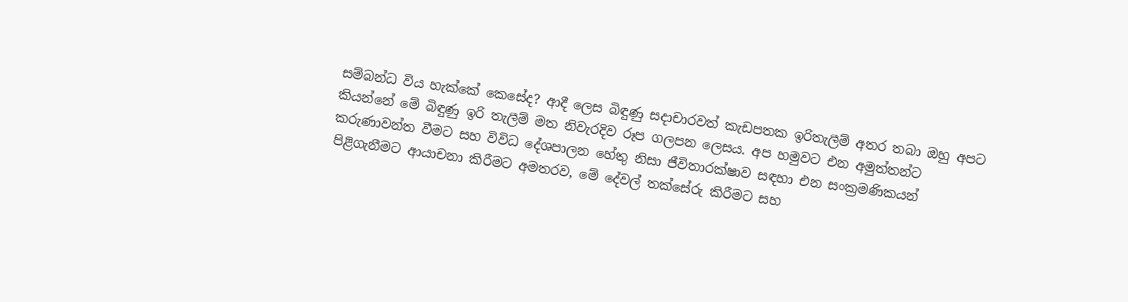සම්බන්ධ විය හැක්කේ කෙසේද? ආදී ලෙස බිඳුණු සදාචාරවත් කැඩපතක ඉරිතැලීම් අතර තබා ඔහු අපට කියන්නේ මේ බිඳුණු ඉරි තැලීම් මත නිවැරදිව රූප ගලපන ලෙසය. අප හමුවට එන අමුත්තන්ට කරුණාවන්ත වීමට සහ විවිධ දේශපාලන හේතු නිසා ජීවිතාරක්ෂාව සඳහා එන සංක්‍රමණිකයන් පිළිගැනීමට ආයාචනා කිරීමට අමතරව, මේ දේවල් තක්සේරු කිරීමට සහ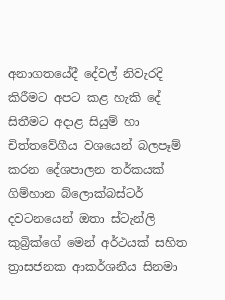අනාගතයේදී දේවල් නිවැරදි කිරීමට අපට කළ හැකි දේ සිතීමට අදාළ සියුම් හා චිත්තවේගීය වශයෙන් බලපෑම් කරන දේශපාලන තර්කයක් ගිම්හාන බ්ලොක්බස්ටර් දවටනයෙන් ඔතා ස්ටැන්ලි කුබ්‍රික්ගේ මෙන් අර්ථයක් සහිත ත්‍රාසජනක ආකර්ශනීය සිනමා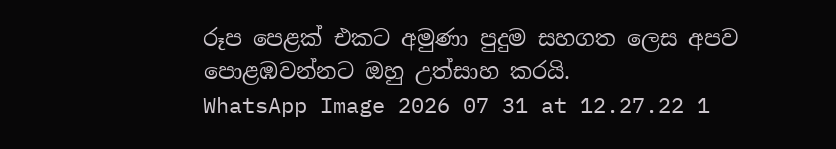රූප පෙළක් එකට අමුණා පුදුම සහගත ලෙස අපව පොළඹවන්නට ඔහු උත්සාහ කරයි.
WhatsApp Image 2026 07 31 at 12.27.22 1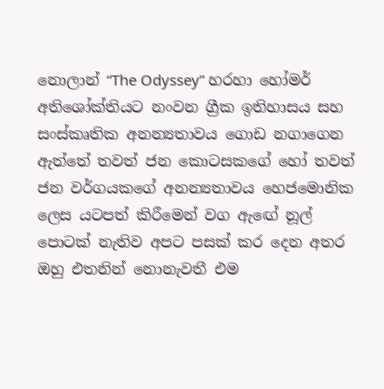නොලාන් “The Odyssey” හරහා හෝමර් අතිශෝක්තියට නංවන ග්‍රීක ඉතිහාසය සහ සංස්කෘතික අනන්‍යතාවය ගොඩ නගාගෙන ඇත්තේ තවත් ජන කොටසකගේ හෝ තවත් ජන වර්ගයකගේ අනන්‍යතාවය හෙජමොනික ලෙස යටපත් කිරීමෙන් වග ඇඟේ නූල් පොටක් නැතිව අපට පසක් කර දෙන අතර ඔහු එතනින් නොනැවතී එම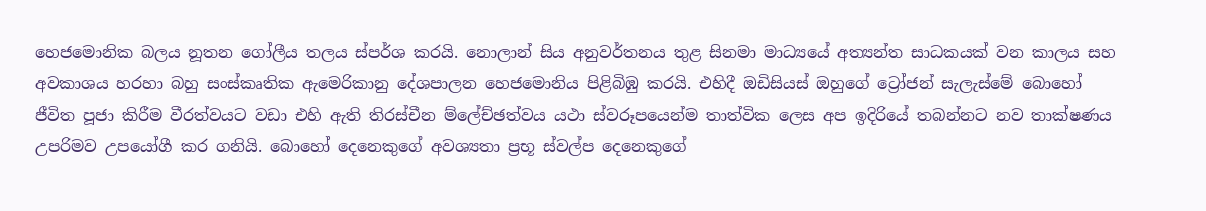හෙජමොනික බලය නූතන ගෝලීය තලය ස්පර්ශ කරයි. නොලාන් සිය අනුවර්තනය තුළ සිනමා මාධ්‍යයේ අත්‍යන්ත සාධකයක් වන කාලය සහ අවකාශය හරහා බහු සංස්කෘතික ඇමෙරිකානු දේශපාලන හෙජමොනිය පිළිබිඹු කරයි. එහිදී ඔඩිසියස් ඔහුගේ ට්‍රෝජන් සැලැස්මේ බොහෝ ජීවිත පූජා කිරීම වීරත්වයට වඩා එහි ඇති තිරස්චීන ම්ලේච්ඡත්වය යථා ස්වරූපයෙන්ම තාත්වික ලෙස අප ඉදිරියේ තබන්නට නව තාක්ෂණය උපරිමව උපයෝගී කර ගනියි. බොහෝ දෙනෙකුගේ අවශ්‍යතා ප්‍රභූ ස්වල්ප දෙනෙකුගේ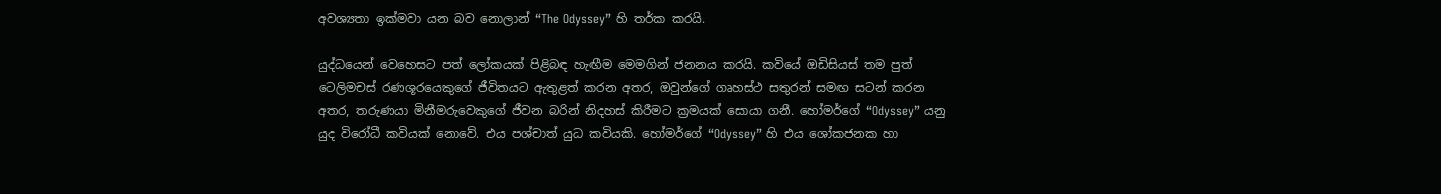අවශ්‍යතා ඉක්මවා යන බව නොලාන් “The Odyssey” හි තර්ක කරයි.

යුද්ධයෙන් වෙහෙසට පත් ලෝකයක් පිළිබඳ හැඟීම මෙමගින් ජනනය කරයි. කවියේ ඔඩිසියස් තම පුත් ටෙලිමචස් රණශූරයෙකුගේ ජීවිතයට ඇතුළත් කරන අතර, ඔවුන්ගේ ගෘහස්ථ සතුරන් සමඟ සටන් කරන අතර, තරුණයා මිනීමරුවෙකුගේ ජීවන බරින් නිදහස් කිරීමට ක්‍රමයක් සොයා ගනී. හෝමර්ගේ “Odyssey” යනු යුද විරෝධී කවියක් නොවේ. එය පශ්චාත් යුධ කවියකි. හෝමර්ගේ “Odyssey” හි එය ශෝකජනක හා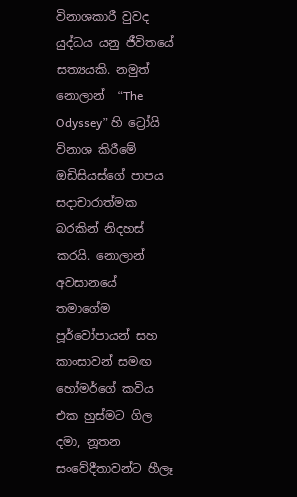විනාශකාරී වුවද යුද්ධය යනු ජීවිතයේ සත්‍යයකි. නමුත් නොලාන්  “The Odyssey” හි ට්‍රෝයි විනාශ කිරීමේ ඔඩිසියස්ගේ පාපය සදාචාරාත්මක බරකින් නිදහස් කරයි. නොලාන් අවසානයේ තමාගේම පූර්වෝපායන් සහ කාංසාවන් සමඟ හෝමර්ගේ කවිය එක හුස්මට ගිල දමා, නූතන සංවේදීතාවන්ට හීලෑ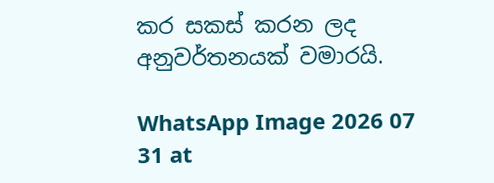කර සකස් කරන ලද අනුවර්තනයක් වමාරයි.

WhatsApp Image 2026 07 31 at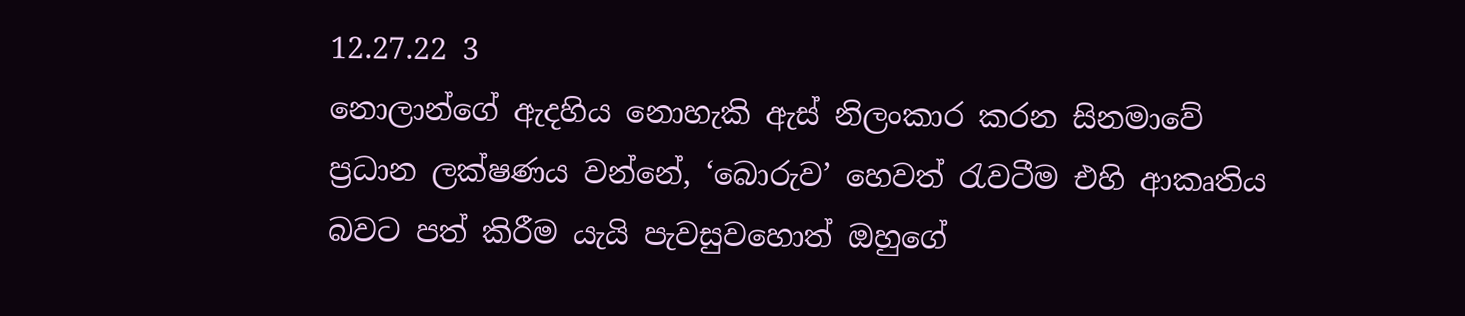12.27.22 3
නොලාන්ගේ ඇදහිය නොහැකි ඇස් නිලංකාර කරන සිනමාවේ ප්‍රධාන ලක්ෂණය වන්නේ, ‘බොරුව’ හෙවත් රැවටීම එහි ආකෘතිය බවට පත් කිරීම යැයි පැවසුවහොත් ඔහුගේ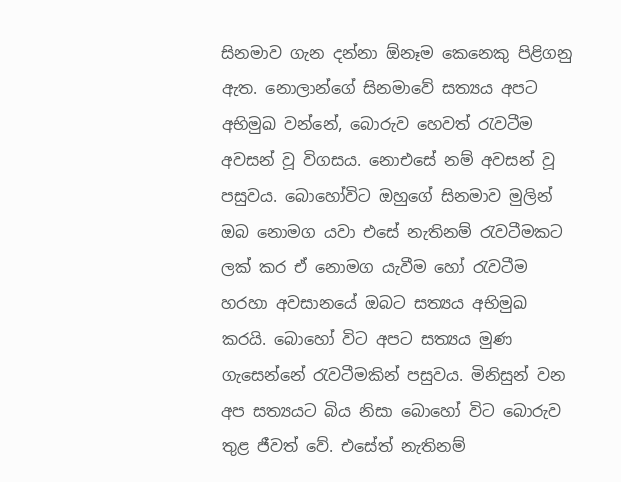සිනමාව ගැන දන්නා ඕනෑම කෙනෙකු පිළිගනු ඇත. නොලාන්ගේ සිනමාවේ සත්‍යය අපට අභිමුඛ වන්නේ, බොරුව හෙවත් රැවටීම අවසන් වූ විගසය. නොඑසේ නම් අවසන් වූ පසුවය. බොහෝවිට ඔහුගේ සිනමාව මුලින් ඔබ නොමග යවා එසේ නැතිනම් රැවටීමකට ලක් කර ඒ නොමග යැවීම හෝ රැවටීම හරහා අවසානයේ ඔබට සත්‍යය අභිමුඛ කරයි. බොහෝ විට අපට සත්‍යය මුණ ගැසෙන්නේ රැවටීමකින් පසුවය. මිනිසුන් වන අප සත්‍යයට බිය නිසා බොහෝ විට බොරුව තුළ ජීවත් වේ. එසේත් නැතිනම්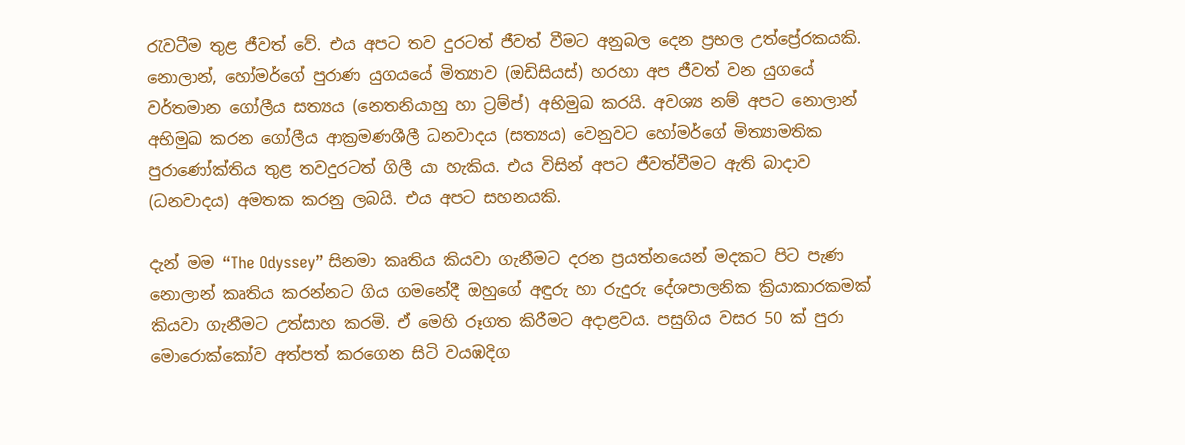රැවටීම තුළ ජීවත් වේ. එය අපට තව දුරටත් ජීවත් වීමට අනුබල දෙන ප්‍රභල උත්ප්‍රේරකයකි. නොලාන්, හෝමර්ගේ පුරාණ යුගයයේ මිත්‍යාව (ඔඩිසියස්) හරහා අප ජීවත් වන යුගයේ වර්තමාන ගෝලීය සත්‍යය (නෙතනියාහු හා ට්‍රම්ප්) අභිමුඛ කරයි. අවශ්‍ය නම් අපට නොලාන් අභිමුඛ කරන ගෝලීය ආක්‍රමණශීලී ධනවාදය (සත්‍යය) වෙනුවට හෝමර්ගේ මිත්‍යාමතික පුරාණෝක්තිය තුළ තවදුරටත් ගිලී යා හැකිය. එය විසින් අපට ජීවත්වීමට ඇති බාදාව (ධනවාදය) අමතක කරනු ලබයි. එය අපට සහනයකි.

දැන් මම “The Odyssey” සිනමා කෘතිය කියවා ගැනීමට දරන ප්‍රයත්නයෙන් මදකට පිට පැණ නොලාන් කෘතිය කරන්නට ගිය ගමනේදී ඔහුගේ අඳුරු හා රුදුරු දේශපාලනික ක්‍රියාකාරකමක් කියවා ගැනීමට උත්සාහ කරමි. ඒ මෙහි රූගත කිරීමට අදාළවය. පසුගිය වසර 50 ක් පුරා මොරොක්කෝව අත්පත් කරගෙන සිටි වයඹදිග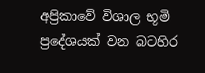අප්‍රිකාවේ විශාල භූමි ප්‍රදේශයක් වන බටහිර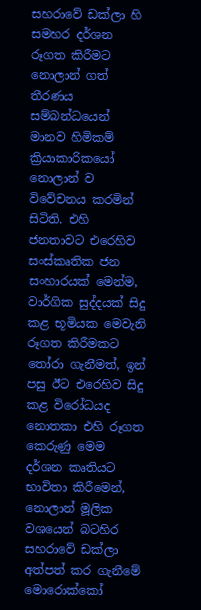සහරාවේ ඩක්ලා හි සමහර දර්ශන රූගත කිරීමට නොලාන් ගත් තීරණය සම්බන්ධයෙන් මානව හිමිකම් ක්‍රියාකාරිකයෝ නොලාන් ව විවේචනය කරමින් සිටිති. එහි ජනතාවට එරෙහිව සංස්කෘතික ජන සංහාරයක් මෙන්ම, වාර්ගික සුද්දයක් සිදු කළ භූමියක මෙවැනි රූගත කිරීමකට තෝරා ගැනීමත්, ඉන් පසු ඊට එරෙහිව සිදු කළ විරෝධයද නොතකා එහි රූගත කෙරුණු මෙම දර්ශන කෘතියට භාවිතා කිරීමෙන්, නොලාන් මූලික වශයෙන් බටහිර සහරාවේ ඩක්ලා අත්පත් කර ගැනීමේ මොරොක්කෝ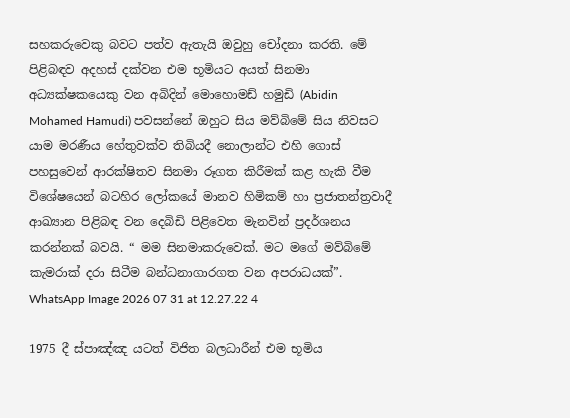සහකරුවෙකු බවට පත්ව ඇතැයි ඔවුහු චෝදනා කරති. මේ පිළිබඳව අදහස් දක්වන එම භූමියට අයත් සිනමා අධ්‍යක්ෂකයෙකු වන අබිදින් මොහොමඩ් හමුඩි (Abidin Mohamed Hamudi) පවසන්නේ ඔහුට සිය මව්බිමේ සිය නිවසට යාම මරණීය හේතුවක්ව තිබියදී නොලාන්ට එහි ගොස් පහසුවෙන් ආරක්ෂිතව සිනමා රූගත කිරීමක් කළ හැකි වීම විශේෂයෙන් බටහිර ලෝකයේ මානව හිමිකම් හා ප්‍රජාතන්ත්‍රවාදී ආඛ්‍යාන පිළිබඳ වන දෙබිඩි පිළිවෙත මැනවින් ප්‍රදර්ශනය කරන්නක් බවයි. “ මම සිනමාකරුවෙක්. මට මගේ මව්බිමේ කැමරාක් දරා සිටීම බන්ධනාගාරගත වන අපරාධයක්”.
WhatsApp Image 2026 07 31 at 12.27.22 4

1975 දී ස්පාඤ්ඤ යටත් විජිත බලධාරීන් එම භූමිය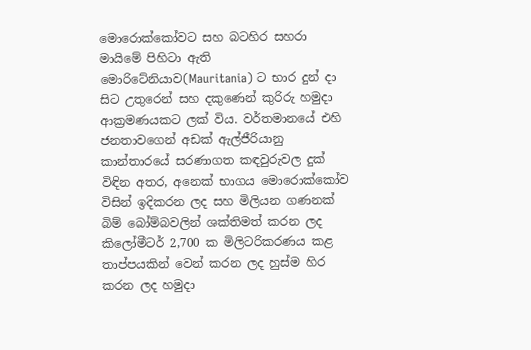මොරොක්කෝවට සහ බටහිර සහරා මායිමේ පිහිටා ඇති මොරිටේනියාව(Mauritania) ට භාර දුන් දා සිට උතුරෙන් සහ දකුණෙන් කුරිරු හමුදා ආක්‍රමණයකට ලක් විය. වර්තමානයේ එහි ජනතාවගෙන් අඩක් ඇල්ජීරියානු කාන්තාරයේ සරණාගත කඳවුරුවල දුක් විඳින අතර, අනෙක් භාගය මොරොක්කෝව විසින් ඉදිකරන ලද සහ මිලියන ගණනක් බිම් බෝම්බවලින් ශක්තිමත් කරන ලද කිලෝමීටර් 2,700 ක මිලිටරිකරණය කළ තාප්පයකින් වෙන් කරන ලද හුස්ම හිර කරන ලද හමුදා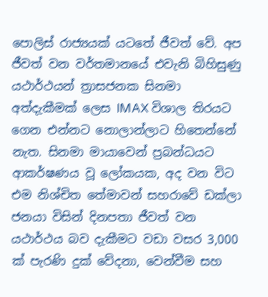පොලිස් රාජ්‍යයක් යටතේ ජීවත් වේ. අප ජීවත් වන වර්තමානයේ එවැනි බිහිසුණු යථාර්ථයන් ත්‍රාසජනක සිනමා අත්දැකීමක් ලෙස IMAX විශාල තිරයට ගෙන එන්නට නොලාන්ලාට හිතෙන්නේ නැත. සිනමා මායාවෙන් ප්‍රබන්ධයට ආකර්ෂණය වූ ලෝකයක, අද වන විට එම නිශ්චිත තේමාවන් සහරාවේ ඩක්ලා ජනයා විසින් දිනපතා ජීවත් වන යථාර්ථය බව දැකීමට වඩා වසර 3,000 ක් පැරණි දුක් වේදනා, වෙන්වීම සහ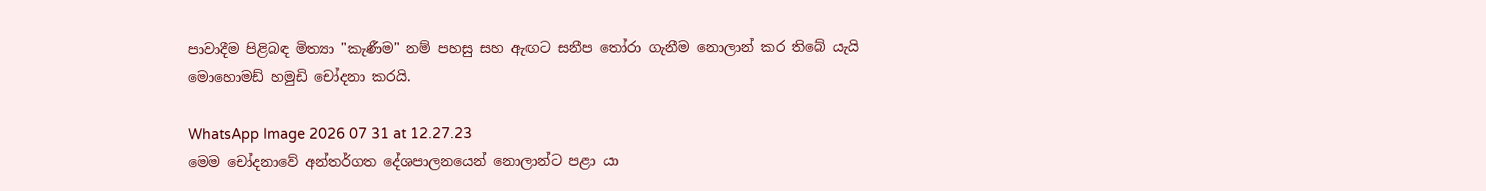පාවාදීම පිළිබඳ මිත්‍යා "කැණීම" නම් පහසු සහ ඇඟට සනීප තෝරා ගැනීම නොලාන් කර තිබේ යැයි මොහොමඩ් හමුඩි චෝදනා කරයි.

WhatsApp Image 2026 07 31 at 12.27.23
මෙම චෝදනාවේ අන්තර්ගත දේශපාලනයෙන් නොලාන්ට පළා යා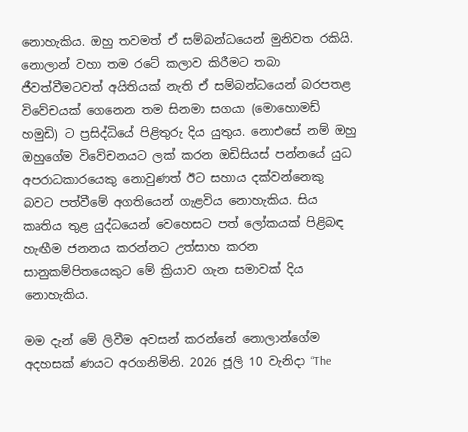නොහැකිය. ඔහු තවමත් ඒ සම්බන්ධයෙන් මුනිවත රකියි. නොලාන් වහා තම රටේ කලාව කිරීමට තබා ජීවත්වීමටවත් අයිතියක් නැති ඒ සම්බන්ධයෙන් බරපතළ විවේචයක් ගෙනෙන තම සිනමා සගයා (මොහොමඩ් හමුඩි) ට ප්‍රසිද්ධියේ පිළිතුරු දිය යුතුය. නොඑසේ නම් ඔහු ඔහුගේම විවේචනයට ලක් කරන ඔඩිසියස් පන්නයේ යුධ අපරාධකාරයෙකු නොවුණත් ඊට සහාය දක්වන්නෙකු බවට පත්වීමේ අගතියෙන් ගැළවිය නොහැකිය. සිය කෘතිය තුළ යුද්ධයෙන් වෙහෙසට පත් ලෝකයක් පිළිබඳ හැඟීම ජනනය කරන්නට උත්සාහ කරන සානුකම්පිතයෙකුට මේ ක්‍රියාව ගැන සමාවක් දිය නොහැකිය.

මම දැන් මේ ලිවීම අවසන් කරන්නේ නොලාන්ගේම අදහසක් ණයට අරගනිමිනි. 2026 ජූලි 10 වැනිදා “The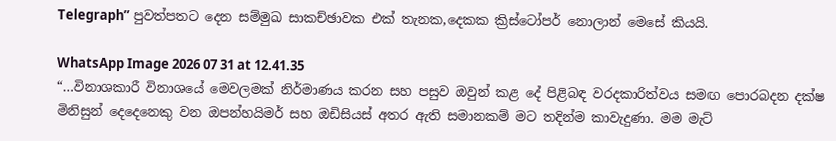Telegraph” පුවත්පතට දෙන සම්මුඛ සාකච්ඡාවක එක් තැනක,දෙකක ක්‍රිස්ටෝපර් නොලාන් මෙසේ කියයි.

WhatsApp Image 2026 07 31 at 12.41.35
“…විනාශකාරී විනාශයේ මෙවලමක් නිර්මාණය කරන සහ පසුව ඔවුන් කළ දේ පිළිබඳ වරදකාරිත්වය සමඟ පොරබදන දක්ෂ මිනිසුන් දෙදෙනෙකු වන ඔපන්හයිමර් සහ ඔඩිසියස් අතර ඇති සමානකම් මට තදින්ම කාවැදුණා. මම මැට්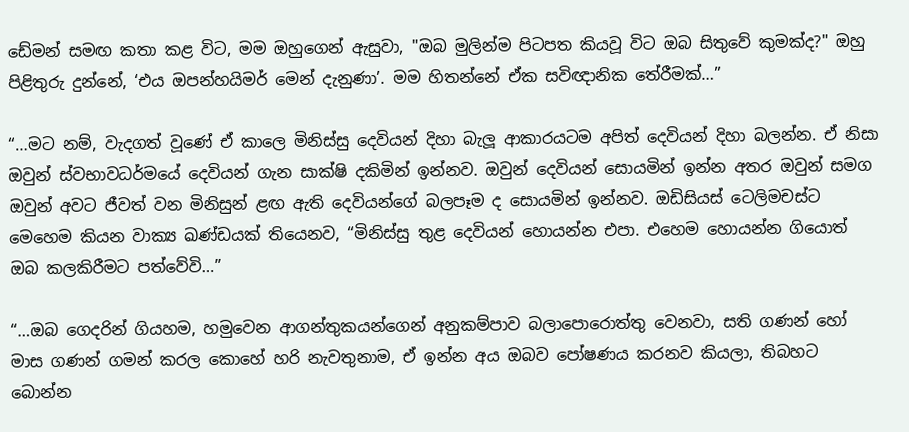ඩේමන් සමඟ කතා කළ විට, මම ඔහුගෙන් ඇසුවා, "ඔබ මුලින්ම පිටපත කියවූ විට ඔබ සිතුවේ කුමක්ද?" ඔහු පිළිතුරු දුන්නේ, ‘එය ඔපන්හයිමර් මෙන් දැනුණා’. මම හිතන්නේ ඒක සවිඥානික තේරීමක්…”

“…මට නම්, වැදගත් වූණේ ඒ කාලෙ මිනිස්සු දෙවියන් දිහා බැලූ ආකාරයටම අපිත් දෙවියන් දිහා බලන්න. ඒ නිසා ඔවුන් ස්වභාවධර්මයේ දෙවියන් ගැන සාක්ෂි දකිමින් ඉන්නව. ඔවුන් දෙවියන් සොයමින් ඉන්න අතර ඔවුන් සමග ඔවුන් අවට ජීවත් වන මිනිසුන් ළඟ ඇති දෙවියන්ගේ බලපෑම ද සොයමින් ඉන්නව. ඔඩිසියස් ටෙලිමචස්ට මෙහෙම කියන වාක්‍ය ඛණ්ඩයක් තියෙනව, “මිනිස්සු තුළ දෙවියන් හොයන්න එපා. එහෙම හොයන්න ගියොත් ඔබ කලකිරීමට පත්වේවි…”

“…ඔබ ගෙදරින් ගියහම, හමුවෙන ආගන්තුකයන්ගෙන් අනුකම්පාව බලාපොරොත්තු වෙනවා, සති ගණන් හෝ මාස ගණන් ගමන් කරල කොහේ හරි නැවතුනාම, ඒ ඉන්න අය ඔබව පෝෂණය කරනව කියලා, තිබහට බොන්න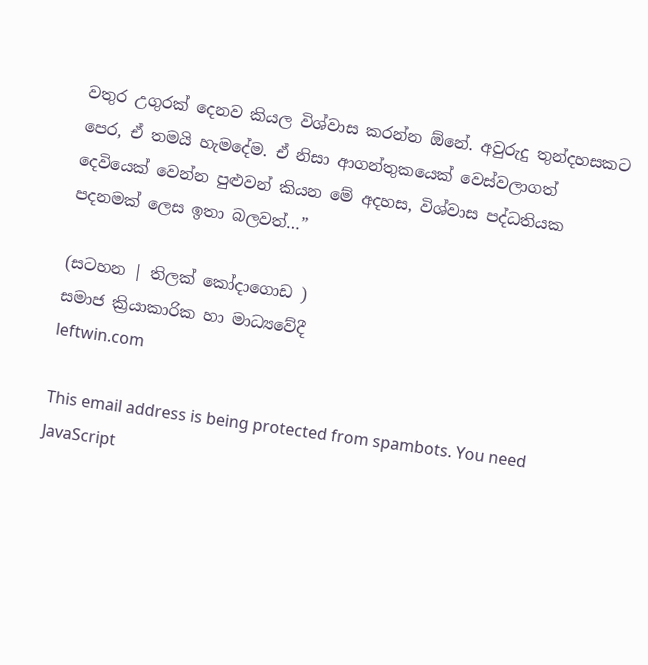වතුර උගුරක් දෙනව කියල විශ්වාස කරන්න ඕනේ. අවුරුදු තුන්දහසකට පෙර, ඒ තමයි හැමදේම. ඒ නිසා ආගන්තුකයෙක් වෙස්වලාගත් දෙවියෙක් වෙන්න පුළුවන් කියන මේ අදහස, විශ්වාස පද්ධතියක පදනමක් ලෙස ඉතා බලවත්…”

(සටහන | තිලක් කෝදාගොඩ )
සමාජ ක්‍රියාකාරික හා මාධ්‍යවේදී
leftwin.com

This email address is being protected from spambots. You need JavaScript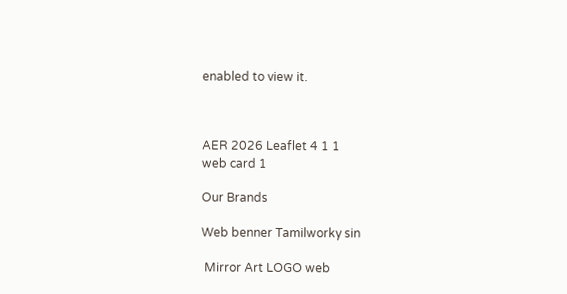enabled to view it.



AER 2026 Leaflet 4 1 1
web card 1

Our Brands

Web benner Tamilworky sin

 Mirror Art LOGO web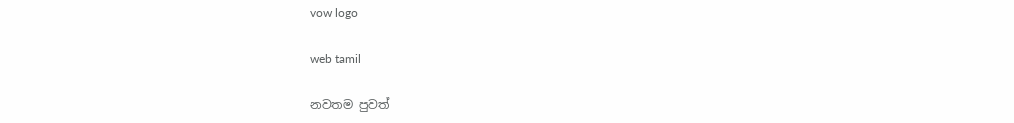vow logo

web tamil

නවතම පුවත්